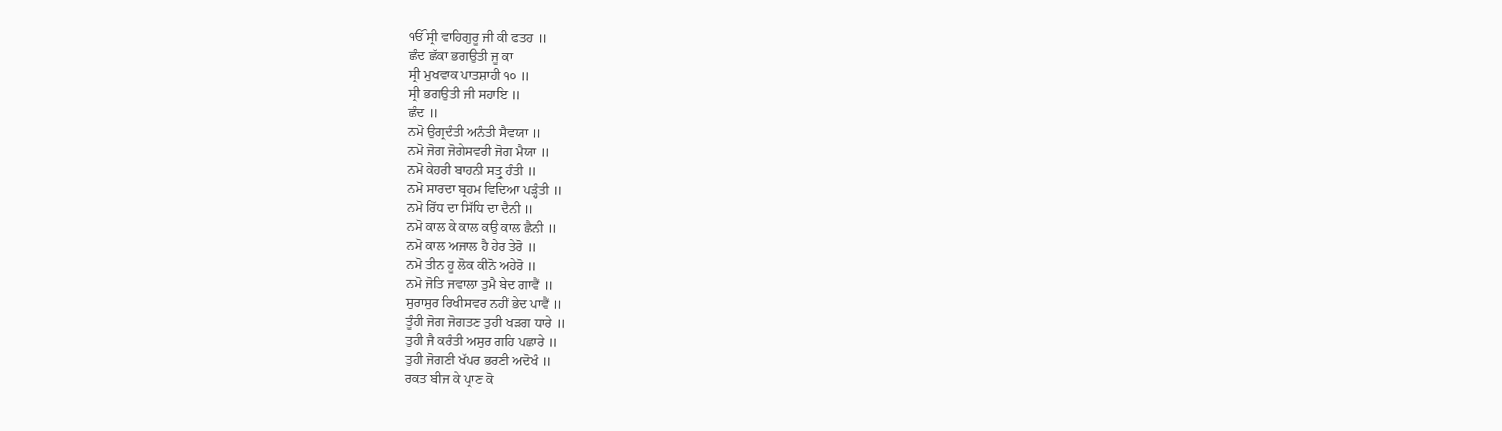ੴ ਸ੍ਰੀ ਵਾਹਿਗੁਰੂ ਜੀ ਕੀ ਫਤਹ ॥
ਛੰਦ ਛੱਕਾ ਭਗਉਤੀ ਜੂ ਕਾ
ਸ੍ਰੀ ਮੁਖਵਾਕ ਪਾਤਸ਼ਾਹੀ ੧੦ ॥
ਸ੍ਰੀ ਭਗਉਤੀ ਜੀ ਸਹਾਇ ॥
ਛੰਦ ॥
ਨਮੋ ਉਗ੍ਰਦੰਤੀ ਅਨੰਤੀ ਸੈਵਯਾ ॥
ਨਮੋ ਜੋਗ ਜੋਗੇਸਵਰੀ ਜੋਗ ਮੈਯਾ ॥
ਨਮੋ ਕੇਹਰੀ ਬਾਹਨੀ ਸਤ੍ਰੁ ਹੰਤੀ ॥
ਨਮੋ ਸਾਰਦਾ ਬ੍ਰਹਮ ਵਿਦਿਆ ਪੜ੍ਹੰਤੀ ॥
ਨਮੋ ਰਿੱਧ ਦਾ ਸਿੱਧਿ ਦਾ ਦੈਨੀ ॥
ਨਮੋ ਕਾਲ ਕੇ ਕਾਲ ਕਉ ਕਾਲ ਛੈਨੀ ॥
ਨਮੋ ਕਾਲ ਅਜਾਲ ਹੈ ਹੇਰ ਤੇਰੋ ॥
ਨਮੋ ਤੀਨ ਹੂ ਲੋਕ ਕੀਨੋ ਅਹੇਰੋ ॥
ਨਮੋ ਜੋਤਿ ਜਵਾਲਾ ਤੁਮੈ ਬੇਦ ਗਾਵੈਂ ॥
ਸੁਰਾਸੁਰ ਰਿਖੀਸਵਰ ਨਹੀਂ ਭੇਦ ਪਾਵੈਂ ॥
ਤੂੰਹੀ ਜੋਗ ਜੋਗਤਣ ਤੁਹੀ ਖੜਗ ਧਾਰੇ ॥
ਤੁਹੀ ਜੈ ਕਰੰਤੀ ਅਸੁਰ ਗਹਿ ਪਛਾਰੇ ॥
ਤੁਹੀ ਜੋਗਣੀ ਖੱਪਰ ਭਰਣੀ ਅਦੋਖੰ ॥
ਰਕਤ ਬੀਜ ਕੇ ਪ੍ਰਾਣ ਕੋ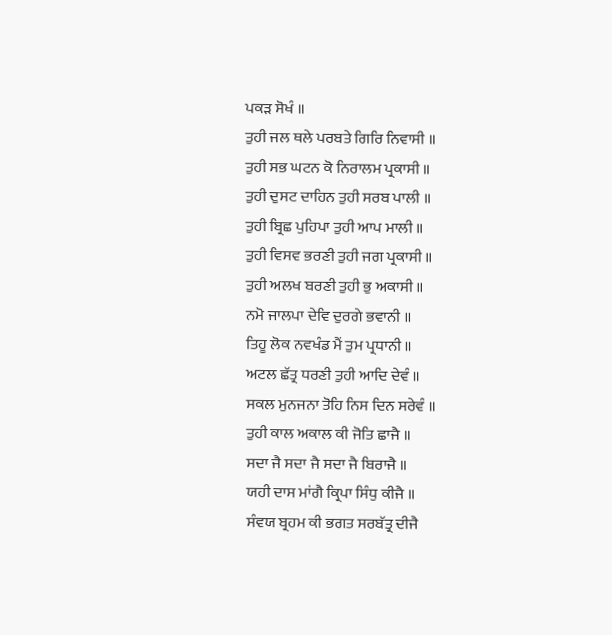ਪਕੜ ਸੋਖੰ ॥
ਤੁਹੀ ਜਲ ਥਲੇ ਪਰਬਤੇ ਗਿਰਿ ਨਿਵਾਸੀ ॥
ਤੁਹੀ ਸਭ ਘਟਨ ਕੋ ਨਿਰਾਲਮ ਪ੍ਰਕਾਸੀ ॥
ਤੁਹੀ ਦੁਸਟ ਦਾਹਿਨ ਤੁਹੀ ਸਰਬ ਪਾਲੀ ॥
ਤੁਹੀ ਬ੍ਰਿਛ ਪੁਹਿਪਾ ਤੁਹੀ ਆਪ ਮਾਲੀ ॥
ਤੁਹੀ ਵਿਸਵ ਭਰਣੀ ਤੁਹੀ ਜਗ ਪ੍ਰਕਾਸੀ ॥
ਤੁਹੀ ਅਲਖ ਬਰਣੀ ਤੁਹੀ ਭੁ ਅਕਾਸੀ ॥
ਨਮੋ ਜਾਲਪਾ ਦੇਵਿ ਦੁਰਗੇ ਭਵਾਨੀ ॥
ਤਿਹੂ ਲੋਕ ਨਵਖੰਡ ਮੈਂ ਤੁਮ ਪ੍ਰਧਾਨੀ ॥
ਅਟਲ ਛੱਤ੍ਰ ਧਰਣੀ ਤੁਹੀ ਆਦਿ ਦੇਵੰ ॥
ਸਕਲ ਮੁਨਜਨਾ ਤੋਹਿ ਨਿਸ ਦਿਨ ਸਰੇਵੰ ॥
ਤੁਹੀ ਕਾਲ ਅਕਾਲ ਕੀ ਜੋਤਿ ਛਾਜੈ ॥
ਸਦਾ ਜੈ ਸਦਾ ਜੈ ਸਦਾ ਜੈ ਬਿਰਾਜੈ ॥
ਯਹੀ ਦਾਸ ਮਾਂਗੈ ਕ੍ਰਿਪਾ ਸਿੰਧੁ ਕੀਜੈ ॥
ਸੰਵਯ ਬ੍ਰਹਮ ਕੀ ਭਗਤ ਸਰਬੱਤ੍ਰ ਦੀਜੈ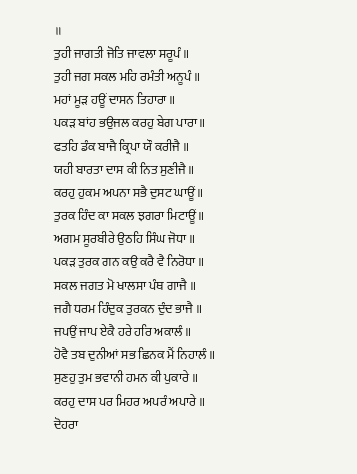॥
ਤੁਹੀ ਜਾਗਤੀ ਜੋਤਿ ਜਾਵਲਾ ਸਰੂਪੰ ॥
ਤੁਹੀ ਜਗ ਸਕਲ ਮਹਿ ਰਮੰਤੀ ਅਨੂਪੰ ॥
ਮਹਾਂ ਮੂੜ ਹਊਂ ਦਾਸਨ ਤਿਹਾਰਾ ॥
ਪਕੜ ਬਾਂਹ ਭਉਜਲ ਕਰਹੁ ਬੇਗ ਪਾਰਾ ॥
ਫਤਹਿ ਡੰਕ ਬਾਜੈ ਕ੍ਰਿਪਾ ਯੌ ਕਰੀਜੈ ॥
ਯਹੀ ਬਾਰਤਾ ਦਾਸ ਕੀ ਨਿਤ ਸੁਣੀਜੈ ॥
ਕਰਹੁ ਹੁਕਮ ਅਪਨਾ ਸਭੈ ਦੁਸਟ ਘਾਊਂ ॥
ਤੁਰਕ ਹਿੰਦ ਕਾ ਸਕਲ ਝਗਰਾ ਮਿਟਾਊਂ ॥
ਅਗਮ ਸੂਰਬੀਰੇ ਉਠਹਿ ਸਿੰਘ ਜੋਧਾ ॥
ਪਕੜ ਤੁਰਕ ਗਨ ਕਉ ਕਰੈ ਵੈ ਨਿਰੋਧਾ ॥
ਸਕਲ ਜਗਤ ਮੋ ਖਾਲਸਾ ਪੰਥ ਗਾਜੈ ॥
ਜਗੈ ਧਰਮ ਹਿੰਦੁਕ ਤੁਰਕਨ ਦੁੰਦ ਭਾਜੈ ॥
ਜਪਉਂ ਜਾਪ ਏਕੈ ਹਰੇ ਹਰਿ ਅਕਾਲੰ ॥
ਹੋਵੈ ਤਬ ਦੁਨੀਆਂ ਸਭ ਛਿਨਕ ਮੈਂ ਨਿਹਾਲੰ ॥
ਸੁਣਹੁ ਤੁਮ ਭਵਾਨੀ ਹਮਨ ਕੀ ਪੁਕਾਰੇ ॥
ਕਰਹੁ ਦਾਸ ਪਰ ਮਿਹਰ ਅਪਰੰ ਅਪਾਰੇ ॥
ਦੋਹਰਾ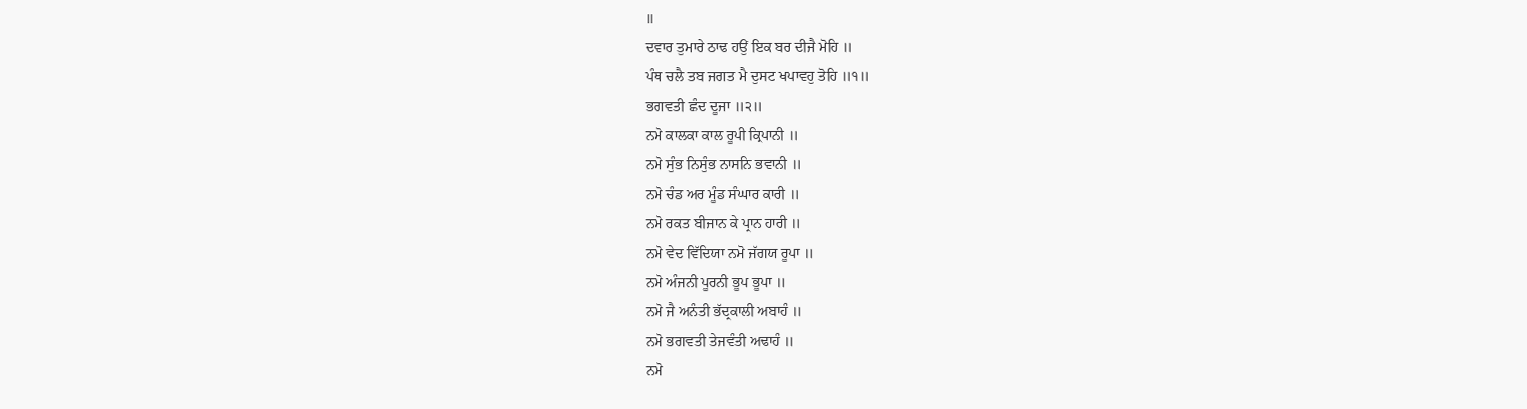॥
ਦਵਾਰ ਤੁਮਾਰੇ ਠਾਢ ਹਉਂ ਇਕ ਬਰ ਦੀਜੈ ਮੋਹਿ ॥
ਪੰਥ ਚਲੈ ਤਬ ਜਗਤ ਮੈ ਦੁਸਟ ਖਪਾਵਹੁ ਤੋਹਿ ॥੧॥
ਭਗਵਤੀ ਛੰਦ ਦੂਜਾ ॥੨॥
ਨਮੋ ਕਾਲਕਾ ਕਾਲ ਰੂਪੀ ਕ੍ਰਿਪਾਨੀ ॥
ਨਮੋ ਸੁੰਭ ਨਿਸੁੰਭ ਨਾਸਨਿ ਭਵਾਨੀ ॥
ਨਮੋ ਚੰਡ ਅਰ ਮੂੰਡ ਸੰਘਾਰ ਕਾਰੀ ॥
ਨਮੋ ਰਕਤ ਬੀਜਾਨ ਕੇ ਪ੍ਰਾਨ ਹਾਰੀ ॥
ਨਮੋ ਵੇਦ ਵਿੱਦਿਯਾ ਨਮੋ ਜੱਗਯ ਰੂਪਾ ॥
ਨਮੋ ਅੰਜਨੀ ਪੂਰਨੀ ਭੂਪ ਭੂਪਾ ॥
ਨਮੋ ਜੈ ਅਨੰਤੀ ਭੱਦ੍ਰਕਾਲੀ ਅਬਾਹੰ ॥
ਨਮੋ ਭਗਵਤੀ ਤੇਜਵੰਤੀ ਅਢਾਹੰ ॥
ਨਮੋ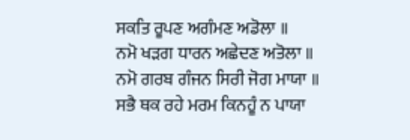ਸਕਤਿ ਰੂਪਣ ਅਗੰਮਣ ਅਡੋਲਾ ॥
ਨਮੋ ਖੜਗ ਧਾਰਨ ਅਛੇਦਣ ਅਤੋਲਾ ॥
ਨਮੋ ਗਰਬ ਗੰਜਨ ਸਿਰੀ ਜੋਗ ਮਾਯਾ ॥
ਸਭੈ ਥਕ ਰਹੇ ਮਰਮ ਕਿਨਹੂੰ ਨ ਪਾਯਾ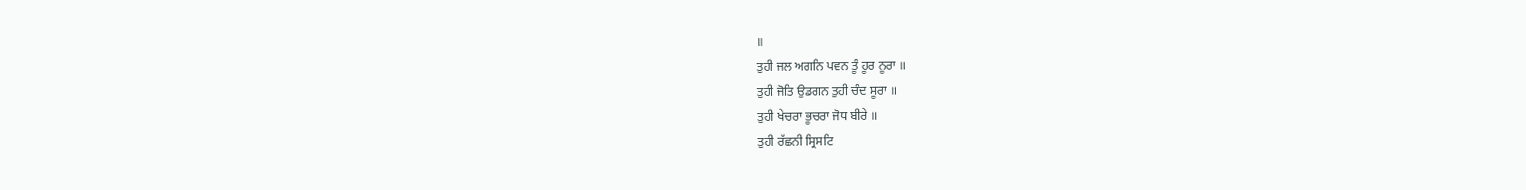॥
ਤੁਹੀ ਜਲ ਅਗਨਿ ਪਵਨ ਤੂੰ ਹੂਰ ਨੂਰਾ ॥
ਤੁਹੀ ਜੋਤਿ ਉਡਗਨ ਤੁਹੀ ਚੰਦ ਸੂਰਾ ॥
ਤੁਹੀ ਖੇਚਰਾ ਭੂਚਰਾ ਜੋਧ ਬੀਰੇ ॥
ਤੁਹੀ ਰੱਛਨੀ ਸ੍ਰਿਸਟਿ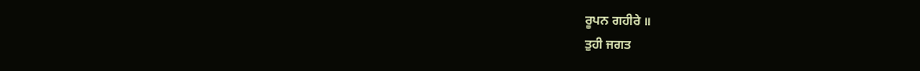ਰੂਪਨ ਗਹੀਰੇ ॥
ਤੁਹੀ ਜਗਤ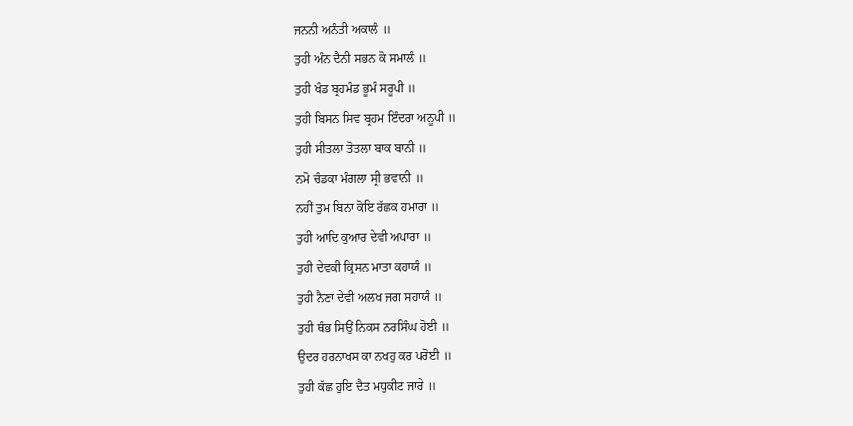ਜਨਨੀ ਅਨੰਤੀ ਅਕਾਲੰ ॥
ਤੁਹੀ ਅੰਨ ਦੈਨੀ ਸਭਨ ਕੋ ਸਮਾਲੰ ॥
ਤੁਹੀ ਖੰਡ ਬ੍ਰਹਮੰਡ ਭੂਮੰ ਸਰੂਪੀ ॥
ਤੁਹੀ ਬਿਸਨ ਸਿਵ ਬ੍ਰਹਮ ਇੰਦਰਾ ਅਨੂਪੀ ॥
ਤੁਹੀ ਸੀਤਲਾ ਤੋਤਲਾ ਬਾਕ ਬਾਨੀ ॥
ਨਮੋ ਚੰਡਕਾ ਮੰਗਲਾ ਸ੍ਰੀ ਭਵਾਨੀ ॥
ਨਹੀਂ ਤੁਮ ਬਿਨਾ ਕੋਇ ਰੱਛਕ ਹਮਾਰਾ ॥
ਤੁਹੀ ਆਦਿ ਕੁਆਰ ਦੇਵੀ ਅਪਾਰਾ ॥
ਤੁਹੀ ਦੇਵਕੀ ਕ੍ਰਿਸਨ ਮਾਤਾ ਕਹਾਯੰ ॥
ਤੁਹੀ ਨੈਣਾ ਦੇਵੀ ਅਲਖ ਜਗ ਸਹਾਯੰ ॥
ਤੁਹੀ ਥੰਭ ਸਿਉਂ ਨਿਕਸ ਨਰਸਿੰਘ ਹੋਈ ॥
ਉਦਰ ਹਰਨਾਖਸ ਕਾ ਨਖਹੁ ਕਰ ਪਰੋਈ ॥
ਤੁਹੀ ਕੱਛ ਹੁਇ ਦੈਤ ਮਧੁਕੀਟ ਜਾਰੇ ॥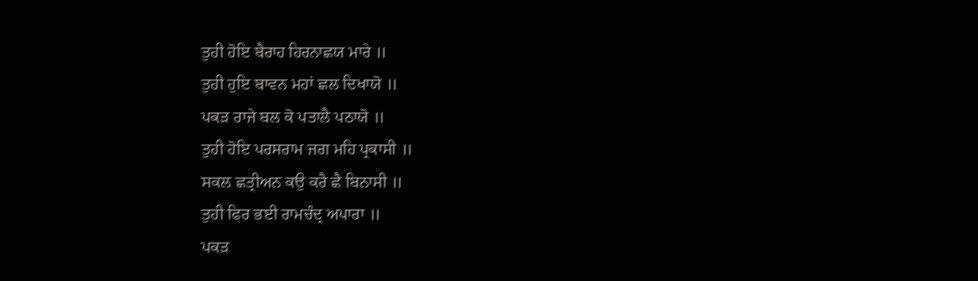ਤੁਹੀ ਹੋਇ ਬੈਰਾਹ ਹਿਰਨਾਛਯ ਮਾਰੇ ॥
ਤੁਹੀ ਹੁਇ ਬਾਵਨ ਮਹਾਂ ਛਲ ਦਿਖਾਯੋ ॥
ਪਕੜ ਰਾਜੇ ਬਲ ਕੋ ਪਤਾਲੈ ਪਠਾਯੋ ॥
ਤੁਹੀ ਹੋਇ ਪਰਸਰਾਮ ਜਗ ਮਹਿ ਪ੍ਰਕਾਸੀ ॥
ਸਕਲ ਛਤ੍ਰੀਅਨ ਕਉ ਕਰੈ ਛੈ ਬਿਨਾਸੀ ॥
ਤੁਹੀ ਫਿਰ ਭਈ ਰਾਮਚੰਦ੍ਰ ਅਪਾਰਾ ॥
ਪਕੜ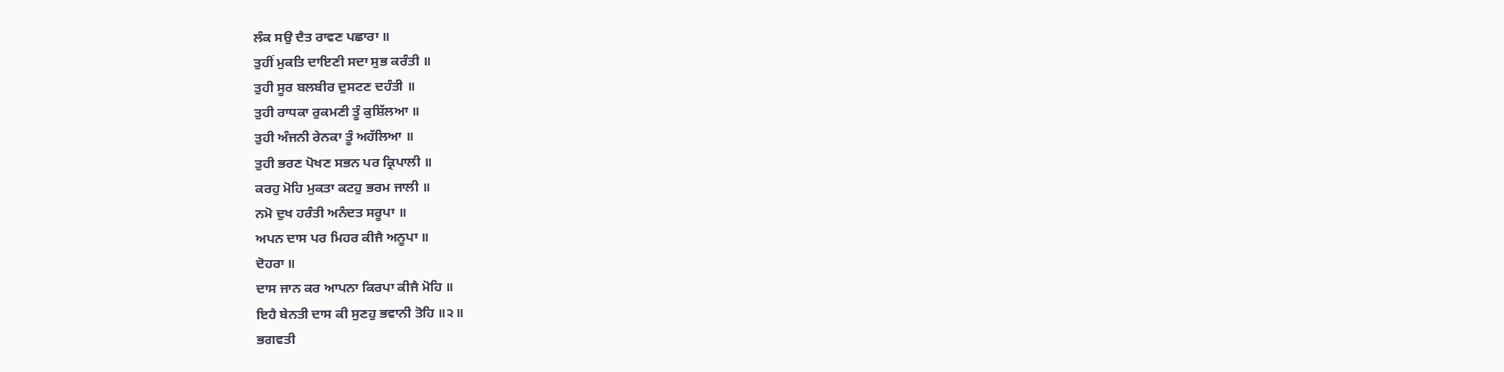ਲੰਕ ਸਉ ਦੈਤ ਰਾਵਣ ਪਛਾਰਾ ॥
ਤੁਹੀਂ ਮੁਕਤਿ ਦਾਇਣੀ ਸਦਾ ਸੁਭ ਕਰੰਤੀ ॥
ਤੁਹੀ ਸੂਰ ਬਲਬੀਰ ਦੁਸਟਣ ਦਹੰਤੀ ॥
ਤੁਹੀ ਰਾਧਕਾ ਰੁਕਮਣੀ ਤੂੰ ਕੁਸ਼ਿੱਲਆ ॥
ਤੁਹੀ ਅੰਜਨੀ ਰੇਨਕਾ ਤੂੰ ਅਹੱਲਿਆ ॥
ਤੁਹੀ ਭਰਣ ਪੋਖਣ ਸਭਨ ਪਰ ਕ੍ਰਿਪਾਲੀ ॥
ਕਰਹੁ ਮੋਹਿ ਮੁਕਤਾ ਕਟਹੁ ਭਰਮ ਜਾਲੀ ॥
ਨਮੋ ਦੁਖ ਹਰੰਤੀ ਅਨੰਦਤ ਸਰੂਪਾ ॥
ਅਪਨ ਦਾਸ ਪਰ ਮਿਹਰ ਕੀਜੈ ਅਨੂਪਾ ॥
ਦੋਹਰਾ ॥
ਦਾਸ ਜਾਨ ਕਰ ਆਪਨਾ ਕਿਰਪਾ ਕੀਜੈ ਮੋਹਿ ॥
ਇਹੈ ਬੇਨਤੀ ਦਾਸ ਕੀ ਸੁਣਹੁ ਭਵਾਨੀ ਤੋਹਿ ॥੨॥
ਭਗਵਤੀ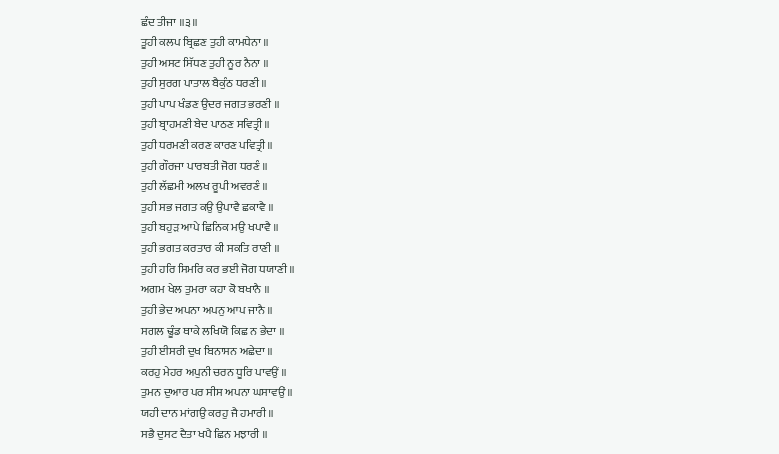ਛੰਦ ਤੀਜਾ ॥੩॥
ਤੂਹੀ ਕਲਪ ਬ੍ਰਿਛਣ ਤੁਹੀ ਕਾਮਧੇਨਾ ॥
ਤੁਹੀ ਅਸਟ ਸਿੱਧਣ ਤੁਹੀ ਨੂਰ ਨੈਨਾ ॥
ਤੁਹੀ ਸੁਰਗ ਪਾਤਾਲ ਬੈਕੁੰਠ ਧਰਣੀ ॥
ਤੁਹੀ ਪਾਪ ਖੰਡਣ ਉਦਰ ਜਗਤ ਭਰਣੀ ॥
ਤੁਹੀ ਬ੍ਰਾਹਮਣੀ ਬੇਦ ਪਾਠਣ ਸਵਿਤ੍ਰੀ ॥
ਤੁਹੀ ਧਰਮਣੀ ਕਰਣ ਕਾਰਣ ਪਵਿਤ੍ਰੀ ॥
ਤੁਹੀ ਗੌਰਜਾ ਪਾਰਬਤੀ ਜੋਗ ਧਰਣੰ ॥
ਤੁਹੀ ਲੱਛਮੀ ਅਲਖ ਰੂਪੀ ਅਵਰਣੰ ॥
ਤੁਹੀ ਸਭ ਜਗਤ ਕਉ ਉਪਾਵੈ ਛਕਾਵੈ ॥
ਤੁਹੀ ਬਹੁੜ ਆਪੇ ਛਿਨਿਕ ਮਉ ਖਪਾਵੈ ॥
ਤੁਹੀ ਭਗਤ ਕਰਤਾਰ ਕੀ ਸਕਤਿ ਰਾਣੀ ॥
ਤੁਹੀ ਹਰਿ ਸਿਮਰਿ ਕਰ ਭਈ ਜੋਗ ਧਯਾਣੀ ॥
ਅਗਮ ਖੇਲ ਤੁਮਰਾ ਕਹਾ ਕੋ ਬਖਾਨੈ ॥
ਤੁਹੀ ਭੇਦ ਅਪਨਾ ਅਪਨੁ ਆਪ ਜਾਨੈ ॥
ਸਗਲ ਢੂੰਡ ਥਾਕੇ ਲਖਿਯੋ ਕਿਛ ਨ ਭੇਦਾ ॥
ਤੁਹੀ ਈਸਰੀ ਦੁਖ ਬਿਨਾਸਨ ਅਛੇਦਾ ॥
ਕਰਹੁ ਮੇਹਰ ਅਪੁਨੀ ਚਰਨ ਧੂਰਿ ਪਾਵਉਂ ॥
ਤੁਮਨ ਦੁਆਰ ਪਰ ਸੀਸ ਅਪਨਾ ਘਸਾਵਉਂ ॥
ਯਹੀ ਦਾਨ ਮਾਂਗਉ ਕਰਹੁ ਜੈ ਹਮਾਰੀ ॥
ਸਭੈ ਦੁਸਟ ਦੈਤਾ ਖਪੈ ਛਿਨ ਮਝਾਰੀ ॥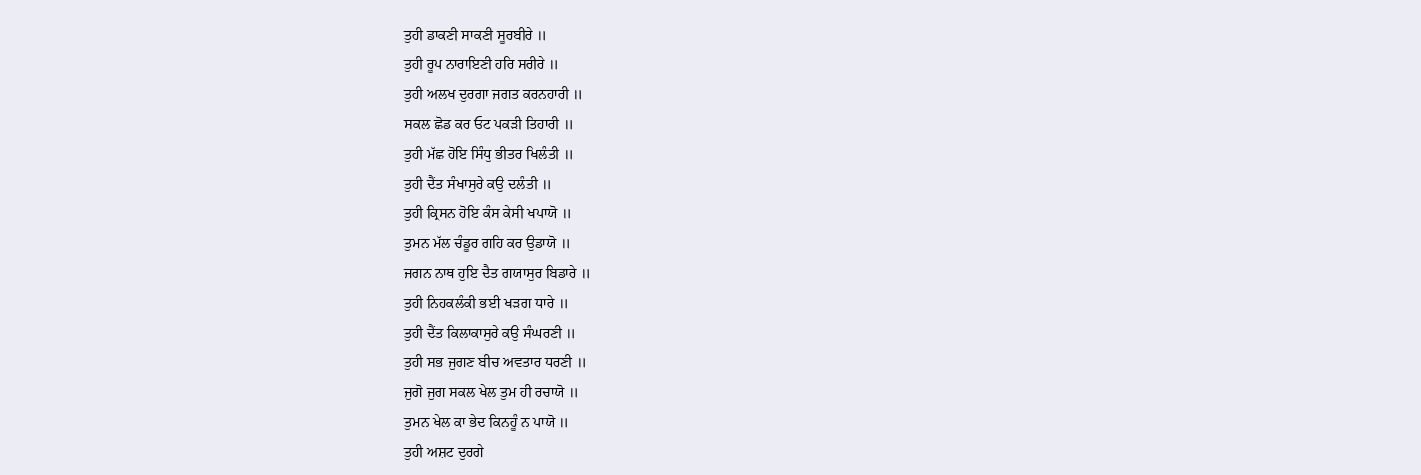ਤੁਹੀ ਡਾਕਣੀ ਸਾਕਣੀ ਸੂਰਬੀਰੇ ॥
ਤੁਹੀ ਰੂਪ ਨਾਰਾਇਣੀ ਹਰਿ ਸਰੀਰੇ ॥
ਤੁਹੀ ਅਲਖ ਦੁਰਗਾ ਜਗਤ ਕਰਨਹਾਰੀ ॥
ਸਕਲ ਛੋਡ ਕਰ ਓਟ ਪਕੜੀ ਤਿਹਾਰੀ ॥
ਤੁਹੀ ਮੱਛ ਹੋਇ ਸਿੰਧੁ ਭੀਤਰ ਖਿਲੰਤੀ ॥
ਤੁਹੀ ਦੈਂਤ ਸੰਖਾਸੁਰੇ ਕਉ ਦਲੰਤੀ ॥
ਤੁਹੀ ਕ੍ਰਿਸਨ ਹੋਇ ਕੰਸ ਕੇਸੀ ਖਪਾਯੋ ॥
ਤੁਮਨ ਮੱਲ ਚੰਡੂਰ ਗਹਿ ਕਰ ਉਡਾਯੋ ॥
ਜਗਨ ਨਾਥ ਹੁਇ ਦੈਤ ਗਯਾਸੁਰ ਬਿਡਾਰੇ ॥
ਤੁਹੀ ਨਿਹਕਲੰਕੀ ਭਈ ਖੜਗ ਧਾਰੇ ॥
ਤੁਹੀ ਦੈਂਤ ਕਿਲਾਕਾਸੁਰੇ ਕਉ ਸੰਘਰਣੀ ॥
ਤੁਹੀ ਸਭ ਜੁਗਣ ਬੀਚ ਅਵਤਾਰ ਧਰਣੀ ॥
ਜੁਗੋ ਜੁਗ ਸਕਲ ਖੇਲ ਤੁਮ ਹੀ ਰਚਾਯੋ ॥
ਤੁਮਨ ਖੇਲ ਕਾ ਭੇਦ ਕਿਨਹੂੰ ਨ ਪਾਯੋ ॥
ਤੁਹੀ ਅਸ਼ਟ ਦੁਰਗੇ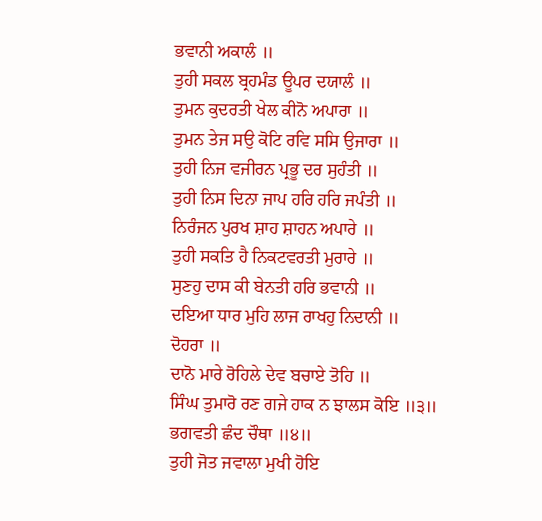ਭਵਾਨੀ ਅਕਾਲੰ ॥
ਤੁਹੀ ਸਕਲ ਬ੍ਰਹਮੰਡ ਊਪਰ ਦਯਾਲੰ ॥
ਤੁਮਨ ਕੁਦਰਤੀ ਖੇਲ ਕੀਨੋ ਅਪਾਰਾ ॥
ਤੁਮਨ ਤੇਜ ਸਉ ਕੋਟਿ ਰਵਿ ਸਸਿ ਉਜਾਰਾ ॥
ਤੁਹੀ ਨਿਜ ਵਜੀਰਨ ਪ੍ਰਭੂ ਦਰ ਸੁਹੰਤੀ ॥
ਤੁਹੀ ਨਿਸ ਦਿਨਾ ਜਾਪ ਹਰਿ ਹਰਿ ਜਪੰਤੀ ॥
ਨਿਰੰਜਨ ਪੁਰਖ ਸ਼ਾਹ ਸ਼ਾਹਨ ਅਪਾਰੇ ॥
ਤੁਹੀ ਸਕਤਿ ਹੈ ਨਿਕਟਵਰਤੀ ਮੁਰਾਰੇ ॥
ਸੁਣਹੁ ਦਾਸ ਕੀ ਬੇਨਤੀ ਹਰਿ ਭਵਾਨੀ ॥
ਦਇਆ ਧਾਰ ਮੁਹਿ ਲਾਜ ਰਾਖਹੁ ਨਿਦਾਨੀ ॥
ਦੋਹਰਾ ॥
ਦਾਨੋ ਮਾਰੇ ਰੋਹਿਲੇ ਦੇਵ ਬਚਾਏ ਤੋਹਿ ॥
ਸਿੰਘ ਤੁਮਾਰੋ ਰਣ ਗਜੇ ਹਾਕ ਨ ਝਾਲਸ ਕੋਇ ॥੩॥
ਭਗਵਤੀ ਛੰਦ ਚੌਥਾ ॥੪॥
ਤੁਹੀ ਜੋਤ ਜਵਾਲਾ ਮੁਖੀ ਹੋਇ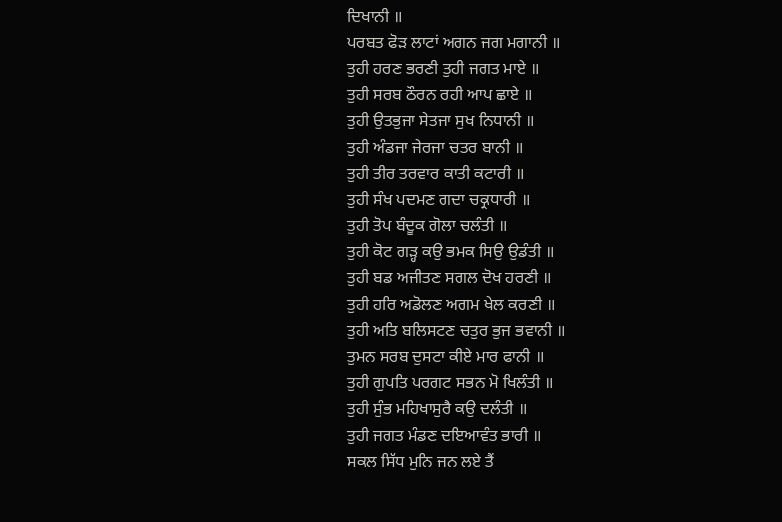ਦਿਖਾਨੀ ॥
ਪਰਬਤ ਫੋੜ ਲਾਟਾਂ ਅਗਨ ਜਗ ਮਗਾਨੀ ॥
ਤੁਹੀ ਹਰਣ ਭਰਣੀ ਤੁਹੀ ਜਗਤ ਮਾਏ ॥
ਤੁਹੀ ਸਰਬ ਠੌਰਨ ਰਹੀ ਆਪ ਛਾਏ ॥
ਤੁਹੀ ਉਤਭੁਜਾ ਸੇਤਜਾ ਸੁਖ ਨਿਧਾਨੀ ॥
ਤੁਹੀ ਅੰਡਜਾ ਜੇਰਜਾ ਚਤਰ ਬਾਨੀ ॥
ਤੁਹੀ ਤੀਰ ਤਰਵਾਰ ਕਾਤੀ ਕਟਾਰੀ ॥
ਤੁਹੀ ਸੰਖ ਪਦਮਣ ਗਦਾ ਚਕ੍ਰਧਾਰੀ ॥
ਤੁਹੀ ਤੋਪ ਬੰਦੂਕ ਗੋਲਾ ਚਲੰਤੀ ॥
ਤੁਹੀ ਕੋਟ ਗੜ੍ਹ ਕਉ ਭਮਕ ਸਿਉ ਉਡੰਤੀ ॥
ਤੁਹੀ ਬਡ ਅਜੀਤਣ ਸਗਲ ਦੋਖ ਹਰਣੀ ॥
ਤੁਹੀ ਹਰਿ ਅਡੋਲਣ ਅਗਮ ਖੇਲ ਕਰਣੀ ॥
ਤੁਹੀ ਅਤਿ ਬਲਿਸਟਣ ਚਤੁਰ ਭੁਜ ਭਵਾਨੀ ॥
ਤੁਮਨ ਸਰਬ ਦੁਸਟਾ ਕੀਏ ਮਾਰ ਫਾਨੀ ॥
ਤੁਹੀ ਗੁਪਤਿ ਪਰਗਟ ਸਭਨ ਮੋ ਖਿਲੰਤੀ ॥
ਤੁਹੀ ਸੁੰਭ ਮਹਿਖਾਸੁਰੈ ਕਉ ਦਲੰਤੀ ॥
ਤੁਹੀ ਜਗਤ ਮੰਡਣ ਦਇਆਵੰਤ ਭਾਰੀ ॥
ਸਕਲ ਸਿੱਧ ਮੁਨਿ ਜਨ ਲਏ ਤੈਂ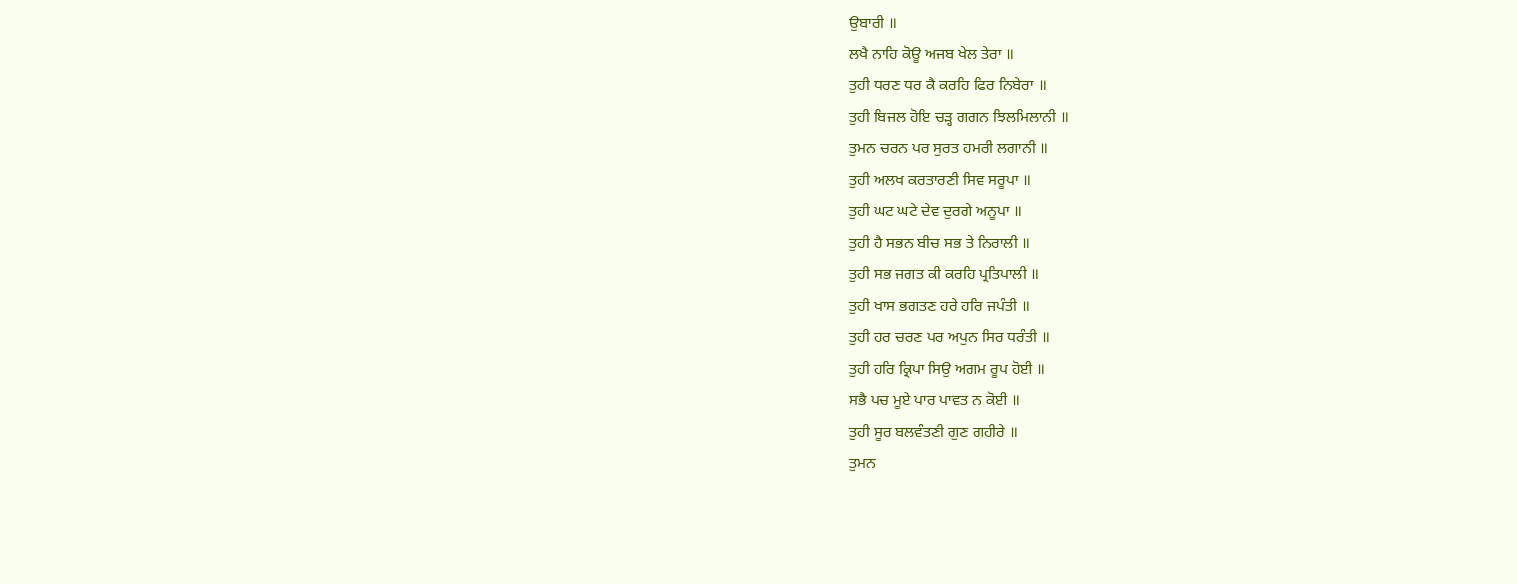ਉਬਾਰੀ ॥
ਲਖੈ ਨਾਹਿ ਕੋਊ ਅਜਬ ਖੇਲ ਤੇਰਾ ॥
ਤੁਹੀ ਧਰਣ ਧਰ ਕੈ ਕਰਹਿ ਫਿਰ ਨਿਬੇਰਾ ॥
ਤੁਹੀ ਬਿਜਲ ਹੋਇ ਚੜ੍ਹ ਗਗਨ ਝਿਲਮਿਲਾਨੀ ॥
ਤੁਮਨ ਚਰਨ ਪਰ ਸੁਰਤ ਹਮਰੀ ਲਗਾਨੀ ॥
ਤੁਹੀ ਅਲਖ ਕਰਤਾਰਣੀ ਸਿਵ ਸਰੂਪਾ ॥
ਤੁਹੀ ਘਟ ਘਟੇ ਦੇਵ ਦੁਰਗੇ ਅਨੂਪਾ ॥
ਤੁਹੀ ਹੈ ਸਭਨ ਬੀਚ ਸਭ ਤੇ ਨਿਰਾਲੀ ॥
ਤੁਹੀ ਸਭ ਜਗਤ ਕੀ ਕਰਹਿ ਪ੍ਰਤਿਪਾਲੀ ॥
ਤੁਹੀ ਖਾਸ ਭਗਤਣ ਹਰੇ ਹਰਿ ਜਪੰਤੀ ॥
ਤੁਹੀ ਹਰ ਚਰਣ ਪਰ ਅਪੁਨ ਸਿਰ ਧਰੰਤੀ ॥
ਤੁਹੀ ਹਰਿ ਕ੍ਰਿਪਾ ਸਿਉ ਅਗਮ ਰੂਪ ਹੋਈ ॥
ਸਭੈ ਪਚ ਮੂਏ ਪਾਰ ਪਾਵਤ ਨ ਕੋਈ ॥
ਤੁਹੀ ਸੂਰ ਬਲਵੰਤਣੀ ਗੁਣ ਗਹੀਰੇ ॥
ਤੁਮਨ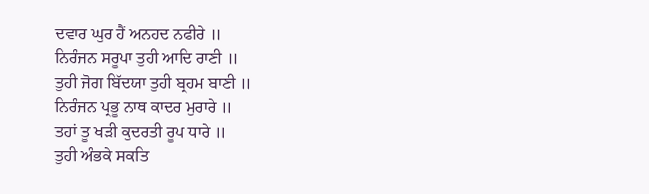ਦਵਾਰ ਘੁਰ ਹੈਂ ਅਨਹਦ ਨਫੀਰੇ ॥
ਨਿਰੰਜਨ ਸਰੂਪਾ ਤੁਹੀ ਆਦਿ ਰਾਣੀ ॥
ਤੁਹੀ ਜੋਗ ਬਿੱਦਯਾ ਤੁਹੀ ਬ੍ਰਹਮ ਬਾਣੀ ॥
ਨਿਰੰਜਨ ਪ੍ਰਭੂ ਨਾਥ ਕਾਦਰ ਮੁਰਾਰੇ ॥
ਤਹਾਂ ਤੂ ਖੜੀ ਕੁਦਰਤੀ ਰੂਪ ਧਾਰੇ ॥
ਤੁਹੀ ਅੰਭਕੇ ਸਕਤਿ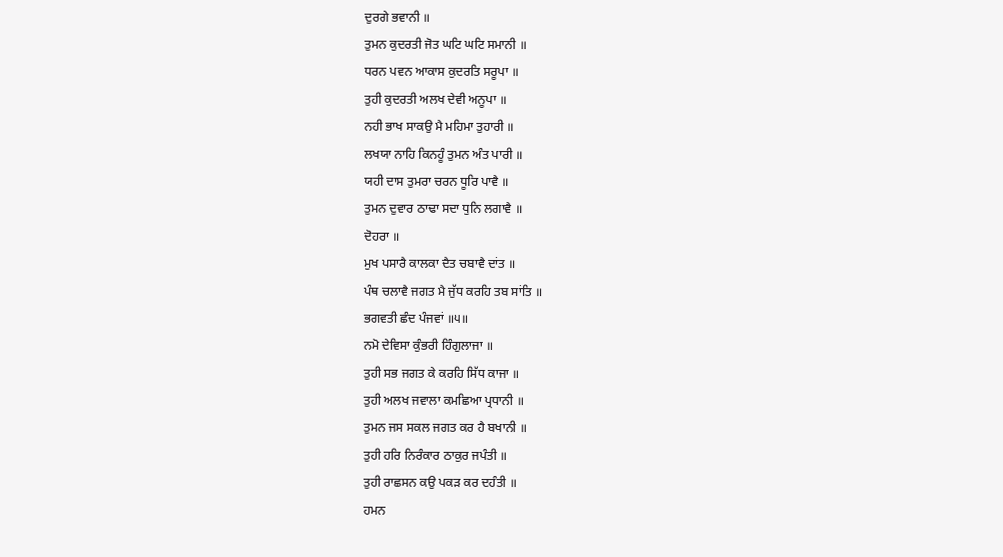ਦੁਰਗੇ ਭਵਾਨੀ ॥
ਤੁਮਨ ਕੁਦਰਤੀ ਜੋਤ ਘਟਿ ਘਟਿ ਸਮਾਨੀ ॥
ਧਰਨ ਪਵਨ ਆਕਾਸ ਕੁਦਰਤਿ ਸਰੂਪਾ ॥
ਤੁਹੀ ਕੁਦਰਤੀ ਅਲਖ ਦੇਵੀ ਅਨੂਪਾ ॥
ਨਹੀ ਭਾਖ ਸਾਕਉ ਮੈ ਮਹਿਮਾ ਤੁਹਾਰੀ ॥
ਲਖਯਾ ਨਾਹਿ ਕਿਨਹੂੰ ਤੁਮਨ ਅੰਤ ਪਾਰੀ ॥
ਯਹੀ ਦਾਸ ਤੁਮਰਾ ਚਰਨ ਧੂਰਿ ਪਾਵੈ ॥
ਤੁਮਨ ਦੁਵਾਰ ਠਾਢਾ ਸਦਾ ਧੁਨਿ ਲਗਾਵੈ ॥
ਦੋਹਰਾ ॥
ਮੁਖ ਪਸਾਰੈ ਕਾਲਕਾ ਦੈਤ ਚਬਾਵੈ ਦਾਂਤ ॥
ਪੰਥ ਚਲਾਵੈ ਜਗਤ ਮੈ ਜੁੱਧ ਕਰਹਿ ਤਬ ਸਾਂਤਿ ॥
ਭਗਵਤੀ ਛੰਦ ਪੰਜਵਾਂ ॥੫॥
ਨਮੋ ਦੇਵਿਸਾ ਕੁੰਭਰੀ ਹਿੰਗੁਲਾਜਾ ॥
ਤੁਹੀ ਸਭ ਜਗਤ ਕੇ ਕਰਹਿ ਸਿੱਧ ਕਾਜਾ ॥
ਤੁਹੀ ਅਲਖ ਜਵਾਲਾ ਕਮਛਿਆ ਪ੍ਰਧਾਨੀ ॥
ਤੁਮਨ ਜਸ ਸਕਲ ਜਗਤ ਕਰ ਹੈ ਬਖਾਨੀ ॥
ਤੁਹੀ ਹਰਿ ਨਿਰੰਕਾਰ ਠਾਕੁਰ ਜਪੰਤੀ ॥
ਤੁਹੀ ਰਾਛਸਨ ਕਉ ਪਕੜ ਕਰ ਦਹੰਤੀ ॥
ਹਮਨ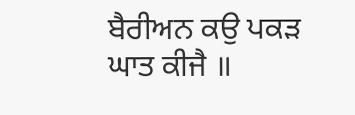ਬੈਰੀਅਨ ਕਉ ਪਕੜ ਘਾਤ ਕੀਜੈ ॥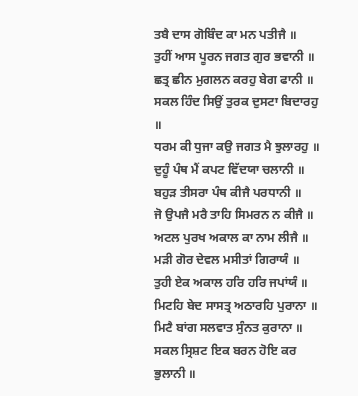ਤਬੈ ਦਾਸ ਗੋਬਿੰਦ ਕਾ ਮਨ ਪਤੀਜੈ ॥
ਤੁਹੀਂ ਆਸ ਪੂਰਨ ਜਗਤ ਗੁਰ ਭਵਾਨੀ ॥
ਛਤ੍ਰ ਛੀਨ ਮੁਗਲਨ ਕਰਹੁ ਬੇਗ ਫਾਨੀ ॥
ਸਕਲ ਹਿੰਦ ਸਿਉਂ ਤੁਰਕ ਦੁਸਟਾ ਬਿਦਾਰਹੁ ॥
ਧਰਮ ਕੀ ਧੁਜਾ ਕਉ ਜਗਤ ਮੈ ਝੁਲਾਰਹੁ ॥
ਦੁਹੂੰ ਪੰਥ ਮੈਂ ਕਪਟ ਵਿੱਦਯਾ ਚਲਾਨੀ ॥
ਬਹੁੜ ਤੀਸਰਾ ਪੰਥ ਕੀਜੈ ਪਰਧਾਨੀ ॥
ਜੋ ਉਪਜੈ ਮਰੈ ਤਾਹਿ ਸਿਮਰਨ ਨ ਕੀਜੈ ॥
ਅਟਲ ਪੁਰਖ ਅਕਾਲ ਕਾ ਨਾਮ ਲੀਜੈ ॥
ਮੜੀ ਗੋਰ ਦੇਵਲ ਮਸੀਤਾਂ ਗਿਰਾਯੰ ॥
ਤੁਹੀ ਏਕ ਅਕਾਲ ਹਰਿ ਹਰਿ ਜਪਾਂਯੰ ॥
ਮਿਟਹਿ ਬੇਦ ਸਾਸਤ੍ਰ ਅਠਾਰਹਿ ਪੁਰਾਨਾ ॥
ਮਿਟੈ ਬਾਂਗ ਸਲਵਾਤ ਸੁੰਨਤ ਕੁਰਾਨਾ ॥
ਸਕਲ ਸ੍ਰਿਸ਼ਟ ਇਕ ਬਰਨ ਹੋਇ ਕਰ ਭੁਲਾਨੀ ॥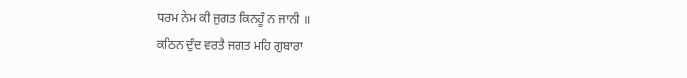ਧਰਮ ਨੇਮ ਕੀ ਜੁਗਤ ਕਿਨਹੂੰ ਨ ਜਾਨੀ ॥
ਕਠਿਨ ਦੁੰਦ ਵਰਤੈ ਜਗਤ ਮਹਿ ਗੁਬਾਰਾ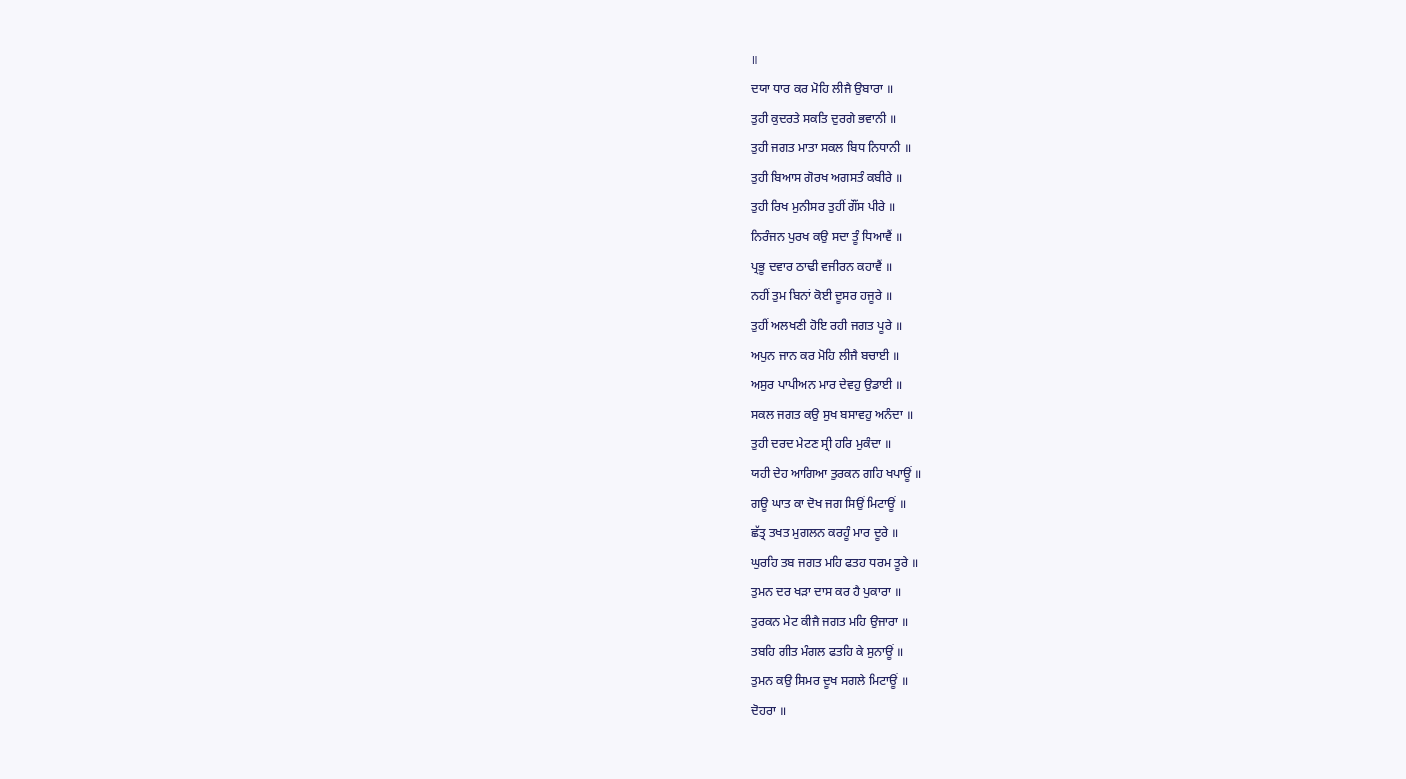॥
ਦਯਾ ਧਾਰ ਕਰ ਮੋਹਿ ਲੀਜੈ ਉਬਾਰਾ ॥
ਤੁਹੀ ਕੁਦਰਤੇ ਸਕਤਿ ਦੁਰਗੇ ਭਵਾਨੀ ॥
ਤੁਹੀ ਜਗਤ ਮਾਤਾ ਸਕਲ ਬਿਧ ਨਿਧਾਨੀ ॥
ਤੁਹੀ ਬਿਆਸ ਗੋਰਖ ਅਗਸਤੰ ਕਬੀਰੇ ॥
ਤੁਹੀ ਰਿਖ ਮੁਨੀਸਰ ਤੁਹੀਂ ਗੌਂਸ ਪੀਰੇ ॥
ਨਿਰੰਜਨ ਪੁਰਖ ਕਉ ਸਦਾ ਤੂੰ ਧਿਆਵੈਂ ॥
ਪ੍ਰਭੂ ਦਵਾਰ ਠਾਢੀ ਵਜੀਰਨ ਕਹਾਵੈਂ ॥
ਨਹੀਂ ਤੁਮ ਬਿਨਾਂ ਕੋਈ ਦੂਸਰ ਹਜੂਰੇ ॥
ਤੁਹੀਂ ਅਲਖਣੀ ਹੋਇ ਰਹੀ ਜਗਤ ਪੂਰੇ ॥
ਅਪੁਨ ਜਾਨ ਕਰ ਮੋਹਿ ਲੀਜੈ ਬਚਾਈ ॥
ਅਸੁਰ ਪਾਪੀਅਨ ਮਾਰ ਦੇਵਹੁ ਉਡਾਈ ॥
ਸਕਲ ਜਗਤ ਕਉ ਸੁਖ ਬਸਾਵਹੁ ਅਨੰਦਾ ॥
ਤੁਹੀ ਦਰਦ ਮੇਟਣ ਸ੍ਰੀ ਹਰਿ ਮੁਕੰਦਾ ॥
ਯਹੀ ਦੇਹ ਆਗਿਆ ਤੁਰਕਨ ਗਹਿ ਖਪਾਊਂ ॥
ਗਊ ਘਾਤ ਕਾ ਦੋਖ ਜਗ ਸਿਉਂ ਮਿਟਾਊਂ ॥
ਛੱਤ੍ਰ ਤਖਤ ਮੁਗਲਨ ਕਰਹੂੰ ਮਾਰ ਦੂਰੇ ॥
ਘੁਰਹਿ ਤਬ ਜਗਤ ਮਹਿ ਫਤਹ ਧਰਮ ਤੂਰੇ ॥
ਤੁਮਨ ਦਰ ਖੜਾ ਦਾਸ ਕਰ ਹੈ ਪੁਕਾਰਾ ॥
ਤੁਰਕਨ ਮੇਟ ਕੀਜੈ ਜਗਤ ਮਹਿ ਉਜਾਰਾ ॥
ਤਬਹਿ ਗੀਤ ਮੰਗਲ ਫਤਹਿ ਕੇ ਸੁਨਾਊਂ ॥
ਤੁਮਨ ਕਉ ਸਿਮਰ ਦੂਖ ਸਗਲੇ ਮਿਟਾਊਂ ॥
ਦੋਹਰਾ ॥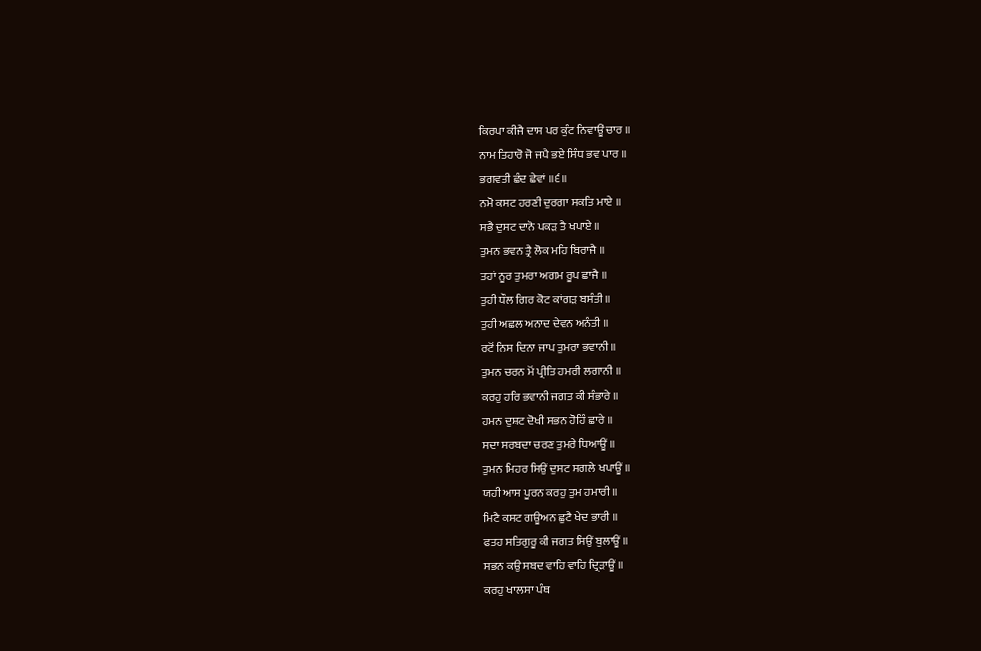ਕਿਰਪਾ ਕੀਜੈ ਦਾਸ ਪਰ ਕੁੰਟ ਨਿਵਾਊਂ ਚਾਰ ॥
ਨਾਮ ਤਿਹਾਰੋ ਜੋ ਜਪੈ ਭਏ ਸਿੰਧ ਭਵ ਪਾਰ ॥
ਭਗਵਤੀ ਛੰਦ ਛੇਵਾਂ ॥੬॥
ਨਮੋ ਕਸਟ ਹਰਣੀ ਦੁਰਗਾ ਸਕਤਿ ਮਾਏ ॥
ਸਭੈ ਦੁਸਟ ਦਾਨੋ ਪਕੜ ਤੈ ਖਪਾਏ ॥
ਤੁਮਨ ਭਵਨ ਤ੍ਰੈ ਲੋਕ ਮਹਿ ਬਿਰਾਜੈ ॥
ਤਹਾਂ ਨੂਰ ਤੁਮਰਾ ਅਗਮ ਰੂਪ ਛਾਜੈ ॥
ਤੁਹੀ ਧੌਲ ਗਿਰ ਕੋਟ ਕਾਂਗੜ ਬਸੰਤੀ ॥
ਤੁਹੀ ਅਛਲ ਅਨਾਦ ਦੇਵਨ ਅਨੰਤੀ ॥
ਰਟੋਂ ਨਿਸ ਦਿਨਾ ਜਾਪ ਤੁਮਰਾ ਭਵਾਨੀ ॥
ਤੁਮਨ ਚਰਨ ਮੋਂ ਪ੍ਰੀਤਿ ਹਮਰੀ ਲਗਾਨੀ ॥
ਕਰਹੁ ਹਰਿ ਭਵਾਨੀ ਜਗਤ ਕੀ ਸੰਭਾਰੇ ॥
ਹਮਨ ਦੁਸ਼ਟ ਦੋਖੀ ਸਭਨ ਹੋਹਿੰ ਛਾਰੇ ॥
ਸਦਾ ਸਰਬਦਾ ਚਰਣ ਤੁਮਰੇ ਧਿਆਊਂ ॥
ਤੁਮਨ ਮਿਹਰ ਸਿਉਂ ਦੁਸਟ ਸਗਲੇ ਖਪਾਊਂ ॥
ਯਹੀ ਆਸ ਪੂਰਨ ਕਰਹੁ ਤੁਮ ਹਮਾਰੀ ॥
ਮਿਟੈ ਕਸਟ ਗਊਅਨ ਛੁਟੈ ਖੇਦ ਭਾਰੀ ॥
ਫਤਹ ਸਤਿਗੁਰੂ ਕੀ ਜਗਤ ਸਿਉਂ ਬੁਲਾਊਂ ॥
ਸਭਨ ਕਉ ਸਬਦ ਵਾਹਿ ਵਾਹਿ ਦ੍ਰਿੜਾਊਂ ॥
ਕਰਹੁ ਖਾਲਸਾ ਪੰਥ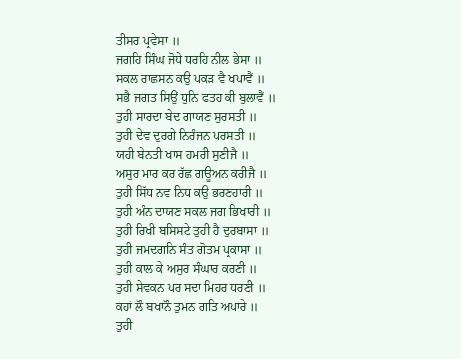ਤੀਸਰ ਪ੍ਰਵੇਸਾ ॥
ਜਗਹਿ ਸਿੰਘ ਜੋਧੇ ਧਰਹਿ ਨੀਲ ਭੇਸਾ ॥
ਸਕਲ ਰਾਛਸਨ ਕਉ ਪਕੜ ਵੈ ਖਪਾਵੈਂ ॥
ਸਭੈ ਜਗਤ ਸਿਉਂ ਧੁਨਿ ਫਤਹ ਕੀ ਬੁਲਾਵੈਂ ॥
ਤੁਹੀ ਸਾਰਦਾ ਬੇਦ ਗਾਯਣ ਸੁਰਸਤੀ ॥
ਤੁਹੀ ਦੇਵ ਦੁਰਗੇ ਨਿਰੰਜਨ ਪਰਸਤੀ ॥
ਯਹੀ ਬੇਨਤੀ ਖਾਸ ਹਮਰੀ ਸੁਣੀਜੈ ॥
ਅਸੁਰ ਮਾਰ ਕਰ ਰੱਛ ਗਊਅਨ ਕਰੀਜੈ ॥
ਤੁਹੀ ਸਿੱਧ ਨਵ ਨਿਧ ਕਉ ਭਰਣਹਾਰੀ ॥
ਤੁਹੀ ਅੰਨ ਦਾਯਣ ਸਕਲ ਜਗ ਭਿਖਾਰੀ ॥
ਤੁਹੀ ਰਿਖੀ ਬਸਿਸਟੇ ਤੁਹੀ ਹੈ ਦੁਰਬਾਸਾ ॥
ਤੁਹੀ ਜਮਦਗਨਿ ਸੰਤ ਗੋਤਮ ਪ੍ਰਕਾਸਾ ॥
ਤੁਹੀ ਕਾਲ ਕੇ ਅਸੁਰ ਸੰਘਾਰ ਕਰਣੀ ॥
ਤੁਹੀ ਸੇਵਕਨ ਪਰ ਸਦਾ ਮਿਹਰ ਧਰਣੀ ॥
ਕਹਾਂ ਲੌ ਬਖਾਨੌ ਤੁਮਨ ਗਤਿ ਅਪਾਰੇ ॥
ਤੁਹੀ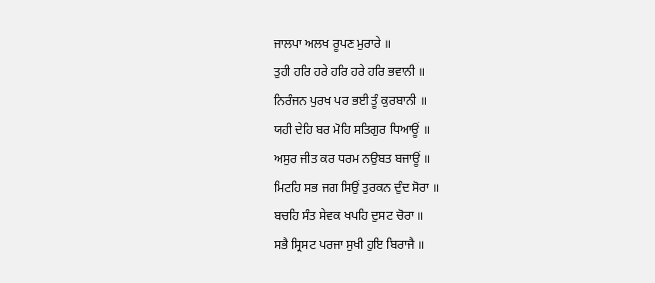ਜਾਲਪਾ ਅਲਖ ਰੂਪਣ ਮੁਰਾਰੇ ॥
ਤੁਹੀ ਹਰਿ ਹਰੇ ਹਰਿ ਹਰੇ ਹਰਿ ਭਵਾਨੀ ॥
ਨਿਰੰਜਨ ਪੁਰਖ ਪਰ ਭਈ ਤੂੰ ਕੁਰਬਾਨੀ ॥
ਯਹੀ ਦੇਹਿ ਬਰ ਮੋਹਿ ਸਤਿਗੁਰ ਧਿਆਊਂ ॥
ਅਸੁਰ ਜੀਤ ਕਰ ਧਰਮ ਨਉਬਤ ਬਜਾਊਂ ॥
ਮਿਟਹਿ ਸਭ ਜਗ ਸਿਉਂ ਤੁਰਕਨ ਦੁੰਦ ਸੋਰਾ ॥
ਬਚਹਿ ਸੰਤ ਸੇਵਕ ਖਪਹਿ ਦੁਸਟ ਚੋਰਾ ॥
ਸਭੈ ਸ੍ਰਿਸਟ ਪਰਜਾ ਸੁਖੀ ਹੁਇ ਬਿਰਾਜੈ ॥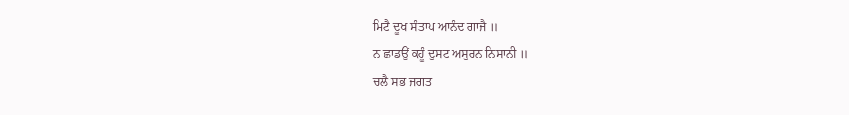ਮਿਟੈ ਦੂਖ ਸੰਤਾਪ ਆਨੰਦ ਗਾਜੈ ॥
ਨ ਛਾਡਉਂ ਕਹੂੰ ਦੁਸਟ ਅਸੁਰਨ ਨਿਸਾਨੀ ॥
ਚਲੈ ਸਭ ਜਗਤ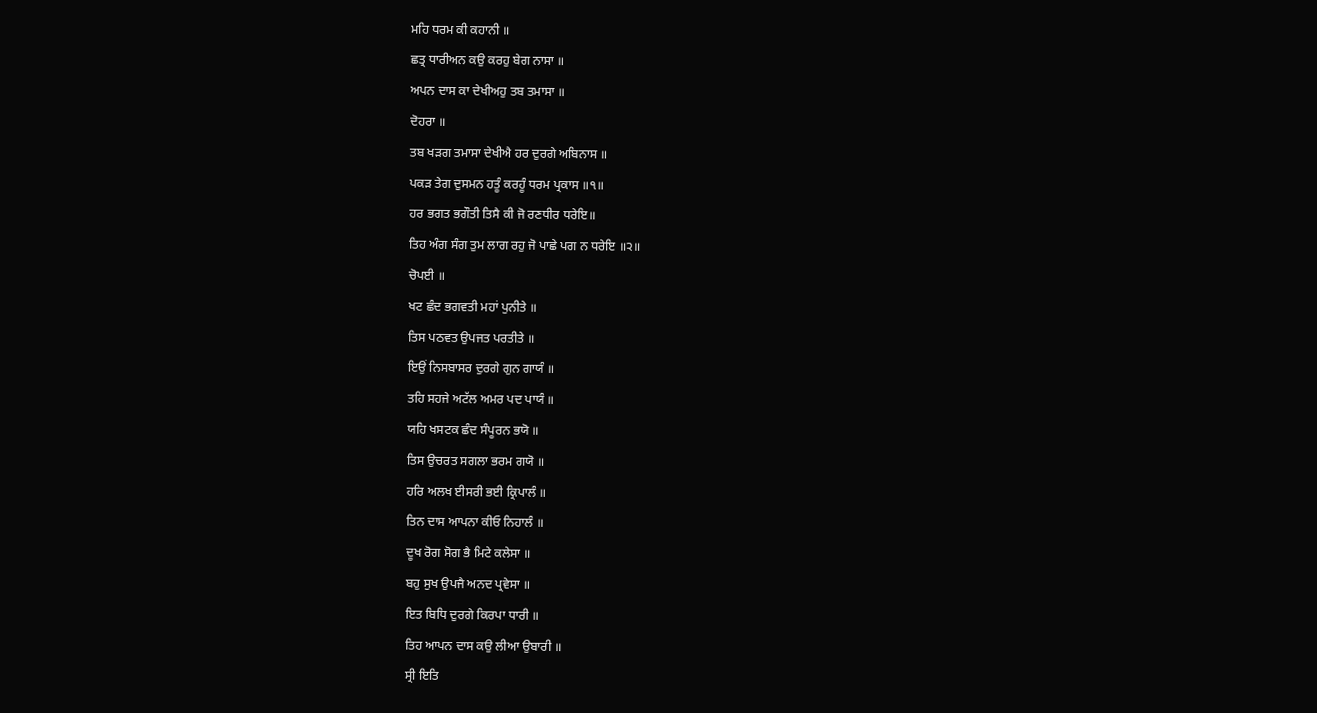ਮਹਿ ਧਰਮ ਕੀ ਕਹਾਨੀ ॥
ਛਤ੍ਰ ਧਾਰੀਅਨ ਕਉ ਕਰਹੁ ਬੇਗ ਨਾਸਾ ॥
ਅਪਨ ਦਾਸ ਕਾ ਦੇਖੀਅਹੁ ਤਬ ਤਮਾਸਾ ॥
ਦੋਹਰਾ ॥
ਤਬ ਖੜਗ ਤਮਾਸਾ ਦੇਖੀਐ ਹਰ ਦੁਰਗੇ ਅਬਿਨਾਸ ॥
ਪਕੜ ਤੇਗ ਦੁਸਮਨ ਹਤੂੰ ਕਰਹੂੰ ਧਰਮ ਪ੍ਰਕਾਸ ॥੧॥
ਹਰ ਭਗਤ ਭਗੌਤੀ ਤਿਸੈ ਕੀ ਜੋ ਰਣਧੀਰ ਧਰੇਇ॥
ਤਿਹ ਅੰਗ ਸੰਗ ਤੁਮ ਲਾਗ ਰਹੁ ਜੋ ਪਾਛੇ ਪਗ ਨ ਧਰੇਇ ॥੨॥
ਚੋਪਈ ॥
ਖਟ ਛੰਦ ਭਗਵਤੀ ਮਹਾਂ ਪੁਨੀਤੇ ॥
ਤਿਸ ਪਠਵਤ ਉਪਜਤ ਪਰਤੀਤੇ ॥
ਇਉਂ ਨਿਸਬਾਸਰ ਦੁਰਗੇ ਗੁਨ ਗਾਯੰ ॥
ਤਹਿ ਸਹਜੇ ਅਟੱਲ ਅਮਰ ਪਦ ਪਾਯੰ ॥
ਯਹਿ ਖਸਟਕ ਛੰਦ ਸੰਪੂਰਨ ਭਯੋ ॥
ਤਿਸ ਉਚਰਤ ਸਗਲਾ ਭਰਮ ਗਯੋ ॥
ਹਰਿ ਅਲਖ ਈਸਰੀ ਭਈ ਕ੍ਰਿਪਾਲੰ ॥
ਤਿਨ ਦਾਸ ਆਪਨਾ ਕੀਓ ਨਿਹਾਲੰ ॥
ਦੂਖ ਰੋਗ ਸੋਗ ਭੈ ਮਿਟੇ ਕਲੇਸਾ ॥
ਬਹੁ ਸੁਖ ਉਪਜੈ ਅਨਦ ਪ੍ਰਵੇਸਾ ॥
ਇਤ ਬਿਧਿ ਦੁਰਗੇ ਕਿਰਪਾ ਧਾਰੀ ॥
ਤਿਹ ਆਪਨ ਦਾਸ ਕਉ ਲੀਆ ਉਬਾਰੀ ॥
ਸ੍ਰੀ ਇਤਿ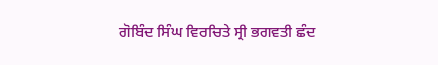ਗੋਬਿੰਦ ਸਿੰਘ ਵਿਰਚਿਤੇ ਸ੍ਰੀ ਭਗਵਤੀ ਛੰਦ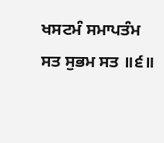ਖਸਟਮੰ ਸਮਾਪਤੰਮ ਸਤ ਸੁਭਮ ਸਤ ॥੬॥